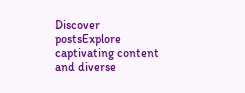Discover postsExplore captivating content and diverse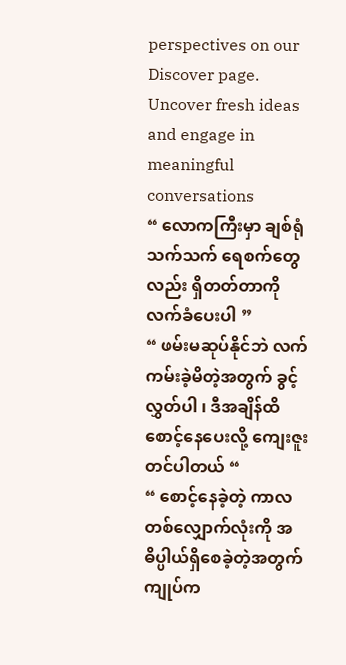perspectives on our Discover page. Uncover fresh ideas and engage in meaningful conversations
“ လောကကြီးမှာ ချစ်ရုံသက်သက် ရေစက်တွေလည်း ရှိတတ်တာကို လက်ခံပေးပါ ”
“ ဖမ်းမဆုပ်နိုင်ဘဲ လက်ကမ်းခဲ့မိတဲ့အတွက် ခွင့်လွှတ်ပါ ၊ ဒီအချိန်ထိ စောင့်နေပေးလို့ ကျေးဇူးတင်ပါတယ် “
“ စောင့်နေခဲ့တဲ့ ကာလတစ်လျှောက်လုံးကို အဓိပ္ပါယ်ရှိစေခဲ့တဲ့အတွက် ကျုပ်က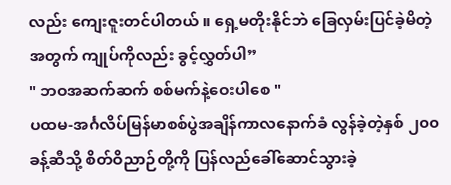လည်း ကျေးဇူးတင်ပါတယ် ။ ရှေ့မတိုးနိုင်ဘဲ ခြေလှမ်းပြင်ခဲ့မိတဲ့အတွက် ကျုပ်ကိုလည်း ခွင့်လွှတ်ပါ”
" ဘဝအဆက်ဆက် စစ်မက်နဲ့ဝေးပါစေ "
ပထမ-အင်္ဂလိပ်မြန်မာစစ်ပွဲအချိန်ကာလနောက်ခံ လွန်ခဲ့တဲ့နှစ် ၂၀၀ ခန့်ဆီသို့ စိတ်ဝိညာဉ်တို့ကို ပြန်လည်ခေါ်ဆောင်သွားခဲ့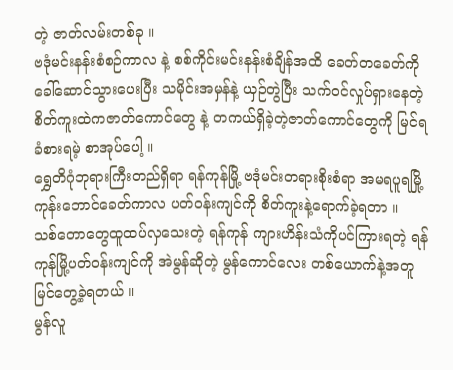တဲ့ ဇာတ်လမ်းတစ်ခု ။
ဗဒုံမင်းနန်းစံစဉ်ကာလ နဲ့ စစ်ကိုင်းမင်းနန်းစံချိန်အထိ ခေတ်တခေတ်ကို ခေါ်ဆောင်သွားပေးပြီး သမိုင်းအမှန်နဲ့ ယှဉ်တွဲပြီး သက်ဝင်လှုပ်ရှားနေတဲ့ စိတ်ကူးထဲကဇာတ်ကောင်တွေ နဲ့ တကယ်ရှိခဲ့တဲ့ဇာတ်ကောင်တွေကို မြင်ရ ခံစားရမဲ့ စာအုပ်ပေါ့ ။
ရွှေတိဂုံဘုရားကြီးတည်ရှိရာ ရန်ကုန်မြို့ ဗဒုံမင်းတရားစိုးစံရာ အမရပူရမြို့ ကုန်းဘောင်ခေတ်ကာလ ပတ်ဝန်းကျင်ကို စိတ်ကူးနဲ့ရောက်ခဲ့ရတာ ။
သစ်တောတွေထူထပ်လှသေးတဲ့ ရန်ကုန် ကျားဟိန်းသံကိုပင်ကြားရတဲ့ ရန်ကုန်မြို့ပတ်ဝန်းကျင်ကို အဲမွန်ဆိုတဲ့ မွန်ကောင်လေး တစ်ယောက်နဲ့အတူ မြင်တွေ့ခဲ့ရတယ် ။
မွန်လူ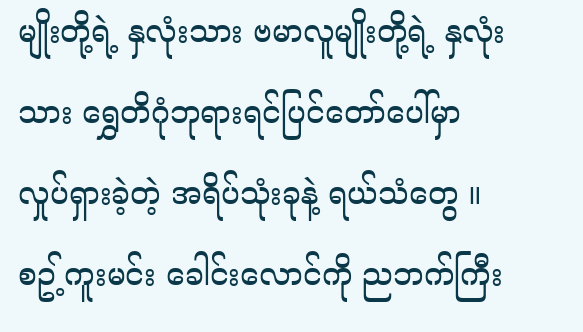မျိုးတို့ရဲ့ နှလုံးသား ဗမာလူမျိုးတို့ရဲ့ နှလုံးသား ရွှေတိဂုံဘုရားရင်ပြင်တော်ပေါ်မှာ လှုပ်ရှားခဲ့တဲ့ အရိပ်သုံးခုနဲ့ ရယ်သံတွေ ။ စဥ့်ကူးမင်း ခေါင်းလောင်ကို ညဘက်ကြီး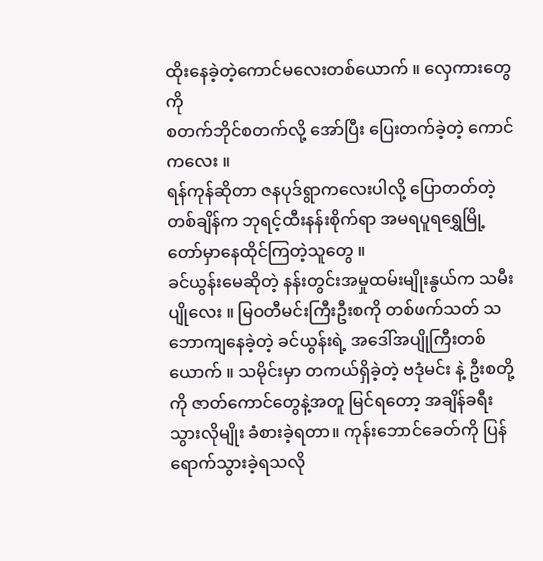ထိုးနေခဲ့တဲ့ကောင်မလေးတစ်ယောက် ။ လှေကားတွေကို
စတက်ဘိုင်စတက်လို့ အော်ပြီး ပြေးတက်ခဲ့တဲ့ ကောင်ကလေး ။
ရန်ကုန်ဆိုတာ ဇနပုဒ်ရွာကလေးပါလို့ ပြောတတ်တဲ့ တစ်ချိန်က ဘုရင့်ထီးနန်းစိုက်ရာ အမရပူရရွှေမြို့တော်မှာနေထိုင်ကြတဲ့သူတွေ ။
ခင်ယွန်းမေဆိုတဲ့ နန်းတွင်းအမှုထမ်းမျိုးနွယ်က သမီးပျိုလေး ။ မြဝတီမင်းကြီးဦးစကို တစ်ဖက်သတ် သဘောကျနေခဲ့တဲ့ ခင်ယွန်းရဲ့ အဒေါ်အပျိုကြီးတစ်ယောက် ။ သမိုင်းမှာ တကယ်ရှိခဲ့တဲ့ ဗဒုံမင်း နဲ့ ဦးစတို့ကို ဇာတ်ကောင်တွေနဲ့အတူ မြင်ရတော့ အချိန်ခရီးသွားလိုမျိုး ခံစားခဲ့ရတာ။ ကုန်းဘောင်ခေတ်ကို ပြန်ရောက်သွားခဲ့ရသလို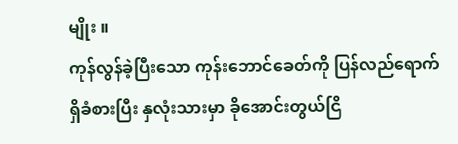မျိုး ။
ကုန်လွန်ခဲ့ပြီးသော ကုန်းဘောင်ခေတ်ကို ပြန်လည်ရောက်ရှိခံစားပြီး နှလုံးသားမှာ ခိုအောင်းတွယ်ငြိ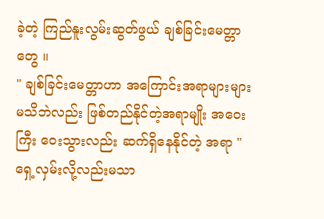ခဲ့တဲ့ ကြည်နူးလွမ်းဆွတ်ဖွယ် ချစ်ခြင်းမေတ္တာတွေ ။
" ချစ်ခြင်းမေတ္တာဟာ အကြောင်းအရာများများ မသိဘဲလည်း ဖြစ်တည်နိုင်တဲ့အရာမျိုး အဝေးကြီး ဝေးသွားလည်း ဆက်ရှိနေနိုင်တဲ့ အရာ "
ရှေ့လှမ်းလို့လည်းမသာ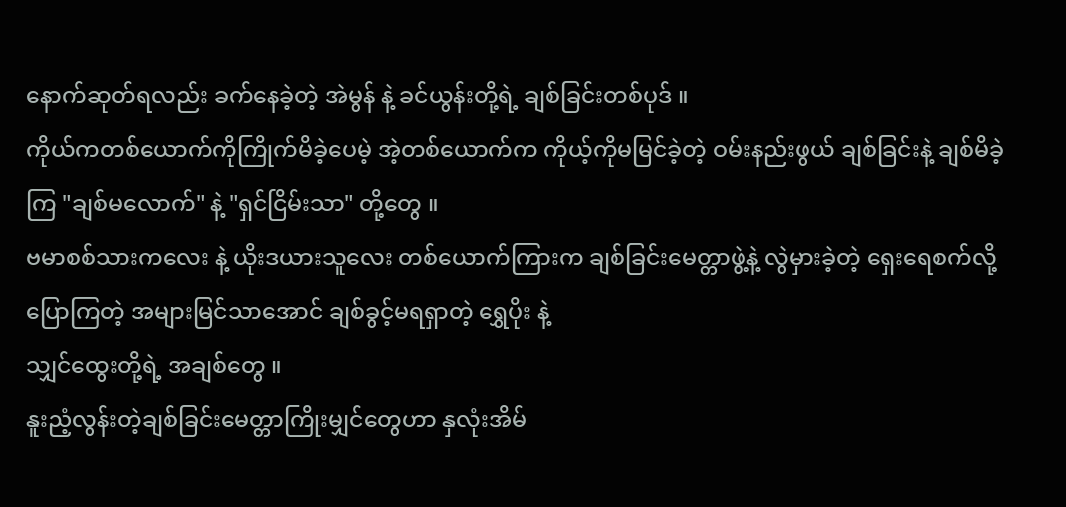နောက်ဆုတ်ရလည်း ခက်နေခဲ့တဲ့ အဲမွန် နဲ့ ခင်ယွန်းတို့ရဲ့ ချစ်ခြင်းတစ်ပုဒ် ။
ကိုယ်ကတစ်ယောက်ကိုကြိုက်မိခဲ့ပေမဲ့ အဲ့တစ်ယောက်က ကိုယ့်ကိုမမြင်ခဲ့တဲ့ ဝမ်းနည်းဖွယ် ချစ်ခြင်းနဲ့ ချစ်မိခဲ့ကြ "ချစ်မလောက်" နဲ့ "ရှင်ငြိမ်းသာ" တို့တွေ ။
ဗမာစစ်သားကလေး နဲ့ ယိုးဒယားသူလေး တစ်ယောက်ကြားက ချစ်ခြင်းမေတ္တာဖွဲ့နဲ့ လွဲမှားခဲ့တဲ့ ရှေးရေစက်လို့ပြောကြတဲ့ အများမြင်သာအောင် ချစ်ခွင့်မရရှာတဲ့ ရွှေပိုး နဲ့
သျှင်ထွေးတို့ရဲ့ အချစ်တွေ ။
နူးညံ့လွန်းတဲ့ချစ်ခြင်းမေတ္တာကြိုးမျှင်တွေဟာ နှလုံးအိမ်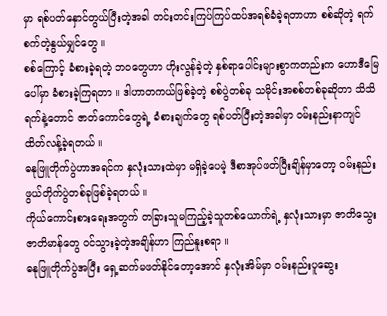မှာ ရစ်ပတ်နှောင်တွယ်ပြီးတဲ့အခါ တင်းတင်းကြပ်ကြပ်ထပ်အရစ်ခံခဲ့ရတာဟာ စစ်ဆိုတဲ့ ရက်စက်တဲ့နွယ်မျှင်တွေ ။
စစ်ကြောင့် ခံစားခဲ့ရတဲ့ ဘဝတွေဟာ ဟိုးလွန်ခဲ့တဲ့ နှစ်ရာပေါင်းများစွာကတည်းက ဟောဒီမြေပေါ်မှာ ခံစားခဲ့ကြရတာ ။ ဒါဟာတကယ်ဖြစ်ခဲ့တဲ့ စစ်ပွဲတစ်ခု သမိုင်းအစစ်တစ်ခုဆိုတာ သိသိရက်နဲ့တောင် ဇာတ်ကောင်တွေရဲ့ ခံစားချက်တွေ ရစ်ပတ်ပြီးတဲ့အခါမှာ ဝမ်းနည်းနာကျင် ထိတ်လန့်ခဲ့ရတယ် ။
ဓနုဖြူတိုက်ပွဲဟာအရင်က နှလုံးသားထဲမှာ မရှိခဲ့ပေမဲ့ ဒီစာအုပ်ဖတ်ပြီးချိန်မှာတော့ ဝမ်းနည်းဖွယ်တိုက်ပွဲတစ်ခုဖြစ်ခဲ့ရတယ် ။
ကိုယ်ကောင်းစားရေးအတွက် တခြားသူမကြည့်ခဲ့သူတစ်ယောက်ရဲ့ နှလုံးသားမှာ ဇာတိသွေး ဇာတိမာန်တွေ ဝင်သွားခဲ့တဲ့အချိန်ဟာ ကြည်နူးစရာ ။
ဓနုဖြူတိုက်ပွဲအပြီး ရှေ့ဆက်မဖတ်နိုင်တော့အောင် နှလုံးအိမ်မှာ ဝမ်းနည်းပူဆွေး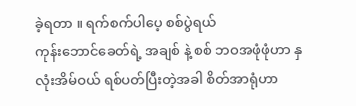ခဲ့ရတာ ။ ရက်စက်ပါပေ့ စစ်ပွဲရယ်
ကုန်းဘောင်ခေတ်ရဲ့ အချစ် နဲ့ စစ် ဘဝအဖုံဖုံဟာ နှလုံးအိမ်ဝယ် ရစ်ပတ်ပြီးတဲ့အခါ စိတ်အာရုံဟာ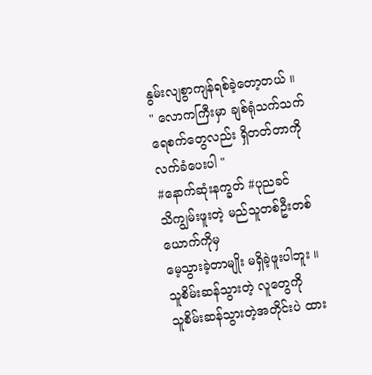နွမ်းလျစွာကျန်ရစ်ခဲ့တော့တယ် ။
" လောကကြီးမှာ ချစ်ရုံသက်သက် ရေစက်တွေလည်း ရှိတတ်တာကို လက်ခံပေးပါ "
#နောက်ဆုံးနက္ခတ် #ပုညခင်
သိကျွမ်းဖူးတဲ့ မည်သူတစ်ဦးတစ်ယောက်ကိုမှ
မေ့သွားခဲ့တာမျိုး မရှိခဲ့ဖူးပါဘူး ။
သူစိမ်းဆန်သွားတဲ့ လူတွေကို
သူစိမ်းဆန်သွားတဲ့အတိုင်းပဲ ထား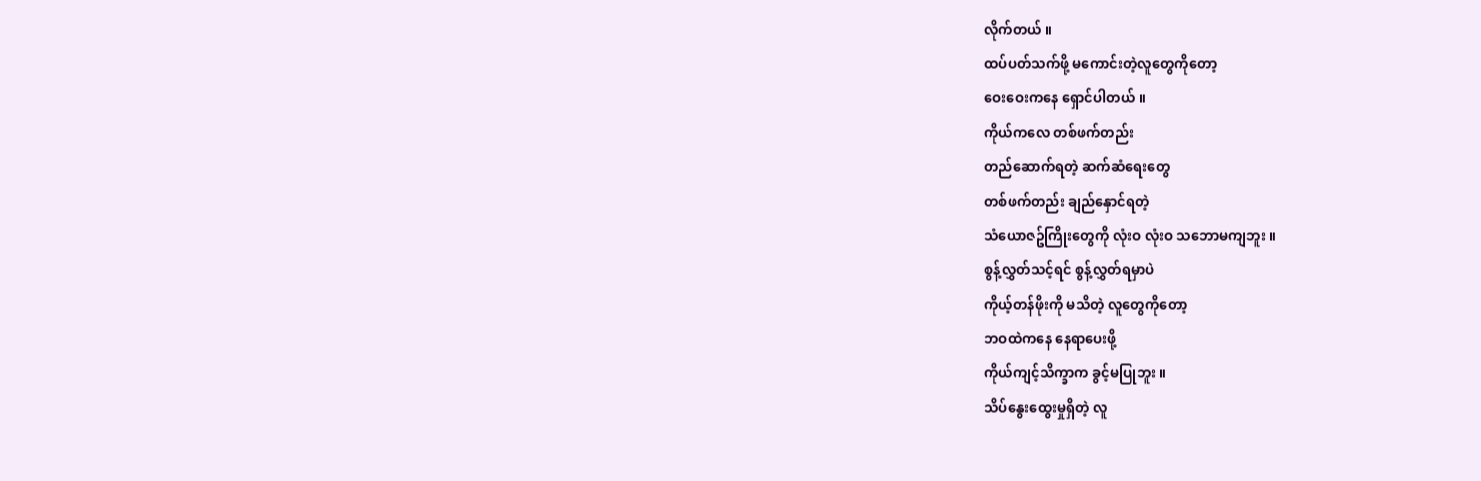လိုက်တယ် ။
ထပ်ပတ်သက်ဖို့ မကောင်းတဲ့လူတွေကိုတော့
ဝေးဝေးကနေ ရှောင်ပါတယ် ။
ကိုယ်ကလေ တစ်ဖက်တည်း
တည်ဆောက်ရတဲ့ ဆက်ဆံရေးတွေ
တစ်ဖက်တည်း ချည်နှောင်ရတဲ့
သံယောဇဥ်ကြိုးတွေကို လုံးဝ လုံးဝ သဘောမကျဘူး ။
စွန့်လွှတ်သင့်ရင် စွန့်လွှတ်ရမှာပဲ
ကိုယ့်တန်ဖိုးကို မသိတဲ့ လူတွေကိုတော့
ဘဝထဲကနေ နေရာပေးဖို့
ကိုယ်ကျင့်သိက္ခာက ခွင့်မပြုဘူး ။
သိပ်နွေးထွေးမှုရှိတဲ့ လူ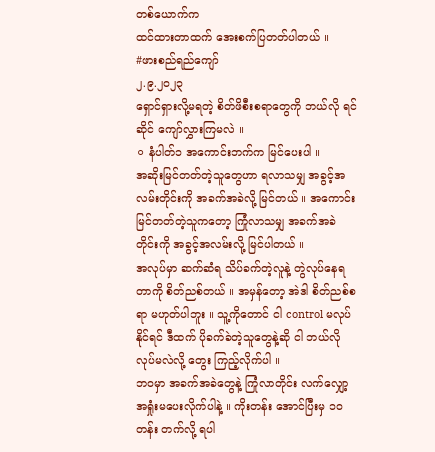တစ်ယောက်က
ထင်ထားတာထက် အေးစက်ပြတတ်ပါတယ် ။
#ဖားစည်ရည်ကျော်
၂.၉.၂၀၂၃
ရှောင်ရှားလို့မရတဲ့ စိတ်ဖိစီးစရာတွေကို ဘယ်လို ရင်ဆိုင် ကျော်လွှားကြမလဲ ။
⚪ နံပါတ်၁ အကောင်းဘက်က မြင်ပေးပါ ။
အဆိုးမြင်တတ်တဲ့သူတွေဟာ ရလာသမျှ အခွင့်အလမ်းတိုင်းကို အခက်အခဲလို့ မြင်တယ် ။ အကောင်းမြင်တတ်တဲ့သူကတော့ ကြုံလာသမျှ အခက်အခဲတိုင်းကို အခွင့်အလမ်းလို့ မြင်ပါတယ် ။
အလုပ်မှာ ဆက်ဆံရ သိပ်ခက်တဲ့လူနဲ့ တွဲလုပ်နေရတာကို စိတ်ညစ်တယ် ။ အမှန်တော့ အဲဒါ စိတ်ညစ်စရာ မဟုတ်ပါဘူး ။ သူ့ကိုတောင် ငါ control မလုပ်နိုင်ရင် ဒီထက် ပိုခက်ခဲတဲ့သူတွေနဲ့ဆို ငါ ဘယ်လိုလုပ်မလဲလို့ တွေး ကြည့်လိုက်ပါ ။
ဘဝမှာ အခက်အခဲတွေနဲ့ ကြုံလာတိုင်း လက်လျှော့ အရှုံးမပေးလိုက်ပါနဲ့ ။ ကိုးတန်း အောင်ပြီးမှ ၁ဝ တန်း တက်လို့ ရပါ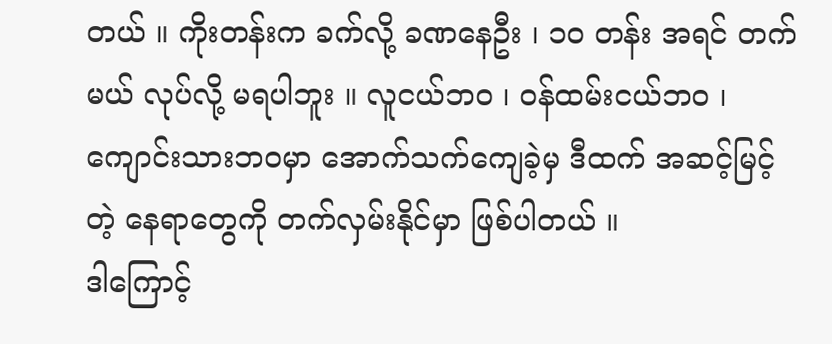တယ် ။ ကိုးတန်းက ခက်လို့ ခဏနေဦး ၊ ၁ဝ တန်း အရင် တက်မယ် လုပ်လို့ မရပါဘူး ။ လူငယ်ဘဝ ၊ ဝန်ထမ်းငယ်ဘဝ ၊ ကျောင်းသားဘဝမှာ အောက်သက်ကျေခဲ့မှ ဒီထက် အဆင့်မြင့်တဲ့ နေရာတွေကို တက်လှမ်းနိုင်မှာ ဖြစ်ပါတယ် ။
ဒါကြောင့်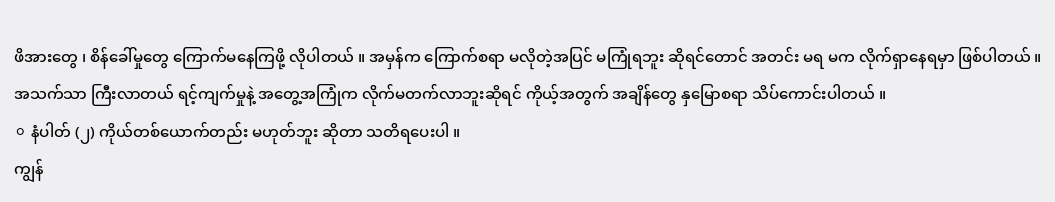ဖိအားတွေ ၊ စိန်ခေါ်မှုတွေ ကြောက်မနေကြဖို့ လိုပါတယ် ။ အမှန်က ကြောက်စရာ မလိုတဲ့အပြင် မကြုံရဘူး ဆိုရင်တောင် အတင်း မရ မက လိုက်ရှာနေရမှာ ဖြစ်ပါတယ် ။ အသက်သာ ကြီးလာတယ် ရင့်ကျက်မှုနဲ့ အတွေ့အကြုံက လိုက်မတက်လာဘူးဆိုရင် ကိုယ့်အတွက် အချိန်တွေ နှမြောစရာ သိပ်ကောင်းပါတယ် ။
⚪ နံပါတ် (၂) ကိုယ်တစ်ယောက်တည်း မဟုတ်ဘူး ဆိုတာ သတိရပေးပါ ။
ကျွန်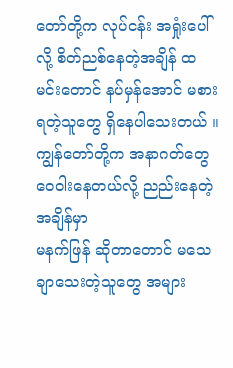တော်တို့က လုပ်ငန်း အရှုံးပေါ်လို့ စိတ်ညစ်နေတဲ့အချိန် ထမင်းတောင် နပ်မှန်အောင် မစားရတဲ့သူတွေ ရှိနေပါသေးတယ် ။ ကျွန်တော်တို့က အနာဂတ်တွေ ဝေဝါးနေတယ်လို့ ညည်းနေတဲ့အချိန်မှာ
မနက်ဖြန် ဆိုတာတောင် မသေချာသေးတဲ့သူတွေ အများ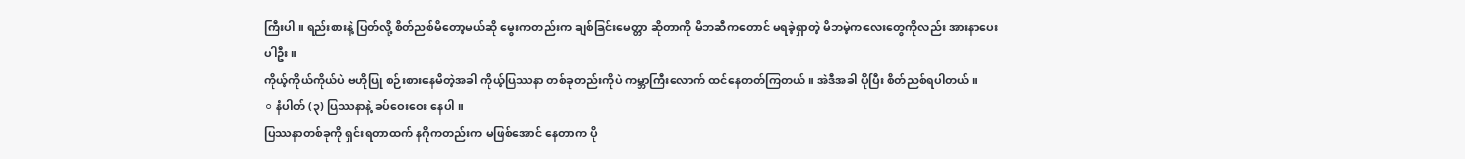ကြီးပါ ။ ရည်းစားနဲ့ ပြတ်လို့ စိတ်ညစ်မိတော့မယ်ဆို မွေးကတည်းက ချစ်ခြင်းမေတ္တာ ဆိုတာကို မိဘဆီကတောင် မရခဲ့ရှာတဲ့ မိဘမဲ့ကလေးတွေကိုလည်း အားနာပေးပါဦး။
ကိုယ့်ကိုယ်ကိုယ်ပဲ ဗဟိုပြု စဉ်းစားနေမိတဲ့အခါ ကိုယ့်ပြဿနာ တစ်ခုတည်းကိုပဲ ကမ္ဘာကြီးလောက် ထင်နေတတ်ကြတယ် ။ အဲဒီအခါ ပိုပြီး စိတ်ညစ်ရပါတယ် ။
⚪ နံပါတ် (၃) ပြဿနာနဲ့ ခပ်ဝေးဝေး နေပါ ။
ပြဿနာတစ်ခုကို ရှင်းရတာထက် နဂိုကတည်းက မဖြစ်အောင် နေတာက ပို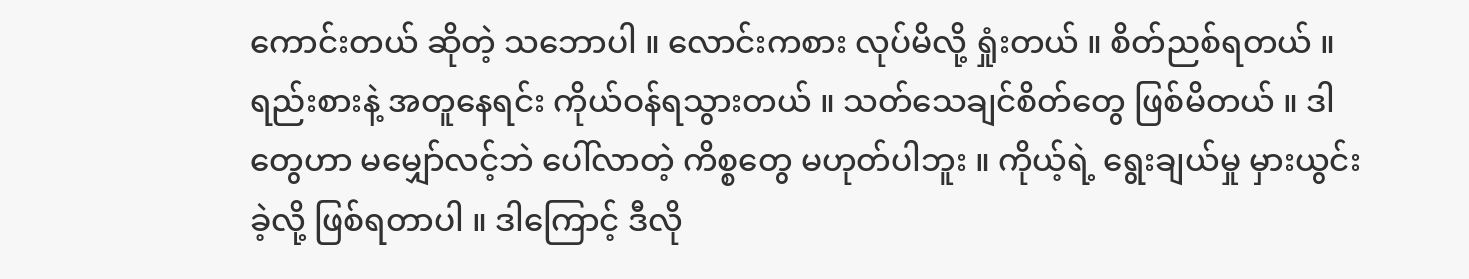ကောင်းတယ် ဆိုတဲ့ သဘောပါ ။ လောင်းကစား လုပ်မိလို့ ရှုံးတယ် ။ စိတ်ညစ်ရတယ် ။ ရည်းစားနဲ့ အတူနေရင်း ကိုယ်ဝန်ရသွားတယ် ။ သတ်သေချင်စိတ်တွေ ဖြစ်မိတယ် ။ ဒါတွေဟာ မမျှော်လင့်ဘဲ ပေါ်လာတဲ့ ကိစ္စတွေ မဟုတ်ပါဘူး ။ ကိုယ့်ရဲ့ ရွေးချယ်မှု မှားယွင်းခဲ့လို့ ဖြစ်ရတာပါ ။ ဒါကြောင့် ဒီလို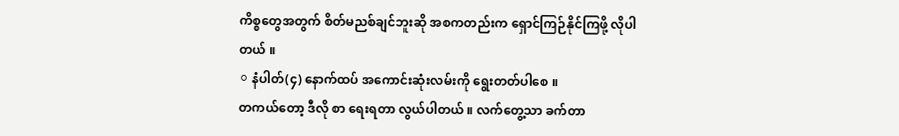ကိစ္စတွေအတွက် စိတ်မညစ်ချင်ဘူးဆို အစကတည်းက ရှောင်ကြဉ်နိုင်ကြဖို့ လိုပါတယ် ။
⚪ နံပါတ်(၄) နောက်ထပ် အကောင်းဆုံးလမ်းကို ရွေးတတ်ပါစေ ။
တကယ်တော့ ဒီလို စာ ရေးရတာ လွယ်ပါတယ် ။ လက်တွေ့သာ ခက်တာ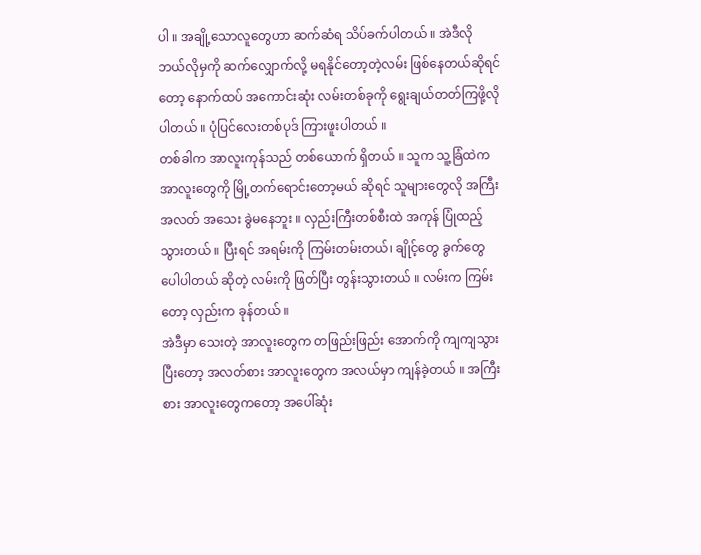ပါ ။ အချို့သောလူတွေဟာ ဆက်ဆံရ သိပ်ခက်ပါတယ် ။ အဲဒီလို ဘယ်လိုမှကို ဆက်လျှောက်လို့ မရနိုင်တော့တဲ့လမ်း ဖြစ်နေတယ်ဆိုရင်တော့ နောက်ထပ် အကောင်းဆုံး လမ်းတစ်ခုကို ရွေးချယ်တတ်ကြဖို့လိုပါတယ် ။ ပုံပြင်လေးတစ်ပုဒ် ကြားဖူးပါတယ် ။
တစ်ခါက အာလူးကုန်သည် တစ်ယောက် ရှိတယ် ။ သူက သူ့ခြံထဲက အာလူးတွေကို မြို့တက်ရောင်းတော့မယ် ဆိုရင် သူများတွေလို အကြီး အလတ် အသေး ခွဲမနေဘူး ။ လှည်းကြီးတစ်စီးထဲ အကုန် ပြုံထည့်သွားတယ် ။ ပြီးရင် အရမ်းကို ကြမ်းတမ်းတယ်၊ ချိုင့်တွေ ခွက်တွေ ပေါပါတယ် ဆိုတဲ့ လမ်းကို ဖြတ်ပြီး တွန်းသွားတယ် ။ လမ်းက ကြမ်းတော့ လှည်းက ခုန်တယ် ။
အဲဒီမှာ သေးတဲ့ အာလူးတွေက တဖြည်းဖြည်း အောက်ကို ကျကျသွားပြီးတော့ အလတ်စား အာလူးတွေက အလယ်မှာ ကျန်ခဲ့တယ် ။ အကြီးစား အာလူးတွေကတော့ အပေါ်ဆုံး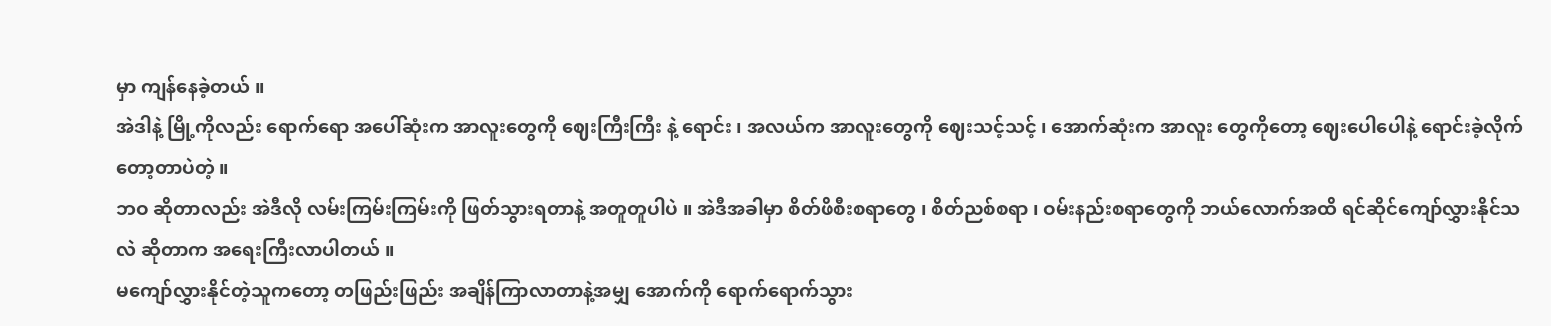မှာ ကျန်နေခဲ့တယ် ။
အဲဒါနဲ့ မြို့ကိုလည်း ရောက်ရော အပေါ်ဆုံးက အာလူးတွေကို ဈေးကြီးကြီး နဲ့ ရောင်း ၊ အလယ်က အာလူးတွေကို ဈေးသင့်သင့် ၊ အောက်ဆုံးက အာလူး တွေကိုတော့ ဈေးပေါပေါနဲ့ ရောင်းခဲ့လိုက်တော့တာပဲတဲ့ ။
ဘဝ ဆိုတာလည်း အဲဒီလို လမ်းကြမ်းကြမ်းကို ဖြတ်သွားရတာနဲ့ အတူတူပါပဲ ။ အဲဒီအခါမှာ စိတ်ဖိစီးစရာတွေ ၊ စိတ်ညစ်စရာ ၊ ဝမ်းနည်းစရာတွေကို ဘယ်လောက်အထိ ရင်ဆိုင်ကျော်လွှားနိုင်သလဲ ဆိုတာက အရေးကြီးလာပါတယ် ။
မကျော်လွှားနိုင်တဲ့သူကတော့ တဖြည်းဖြည်း အချိန်ကြာလာတာနဲ့အမျှ အောက်ကို ရောက်ရောက်သွား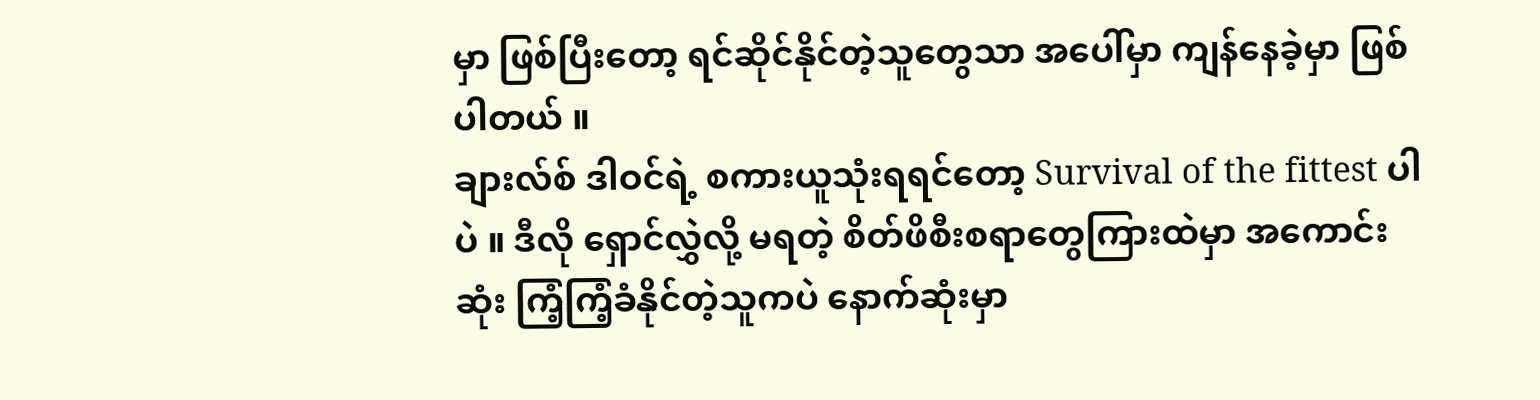မှာ ဖြစ်ပြီးတော့ ရင်ဆိုင်နိုင်တဲ့သူတွေသာ အပေါ်မှာ ကျန်နေခဲ့မှာ ဖြစ်ပါတယ် ။
ချားလ်စ် ဒါဝင်ရဲ့ စကားယူသုံးရရင်တော့ Survival of the fittest ပါပဲ ။ ဒီလို ရှောင်လွှဲလို့ မရတဲ့ စိတ်ဖိစီးစရာတွေကြားထဲမှာ အကောင်းဆုံး ကြံ့ကြံ့ခံနိုင်တဲ့သူကပဲ နောက်ဆုံးမှာ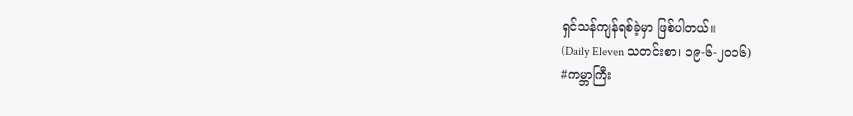ရှင်သန်ကျန်ရစ်ခဲ့မှာ ဖြစ်ပါတယ်။
(Daily Eleven သတင်းစာ၊ ၁၉-၆-၂၀၁၆)
#ကမ္ဘာကြီး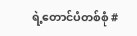ရဲ့တောင်ပံတစ်စုံ #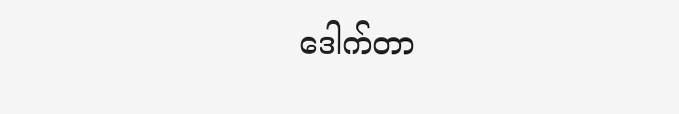ဒေါက်တာ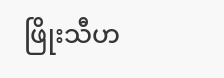ဖြိုးသီဟ